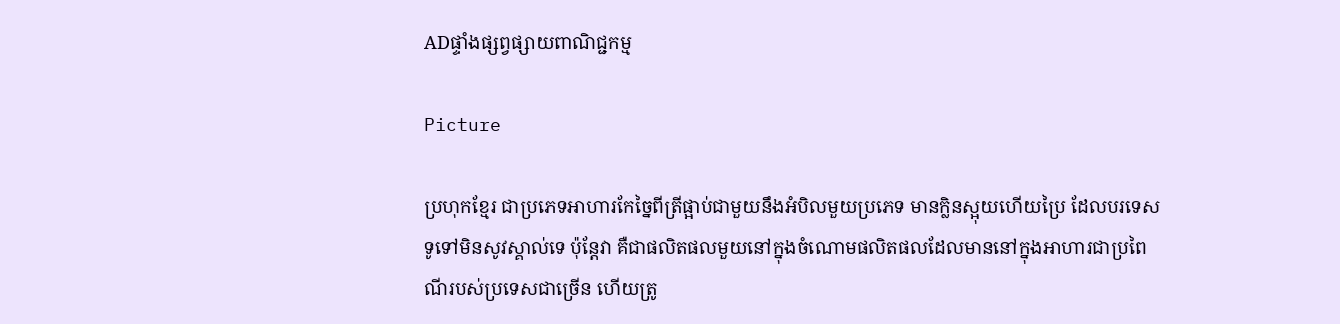ADផ្ទាំងផ្សព្វផ្សាយពាណិជ្ជកម្ម

Picture

ប្រហុកខ្មែរ ជាប្រភេទអាហារកែច្នៃពីត្រីផ្អាប់ជាមួយនឹងអំបិលមួយប្រភេទ មានក្លិនស្អុយហើយប្រៃ ដែលបរទេសទូទៅមិនសូវស្គាល់ទេ ប៉ុន្តែវា គឺជាផលិតផលមួយនៅក្នុងចំណោមផលិតផលដែលមាននៅក្នុងអាហារជាប្រពៃណីរបស់ប្រទេសជាច្រើន ហើយត្រូ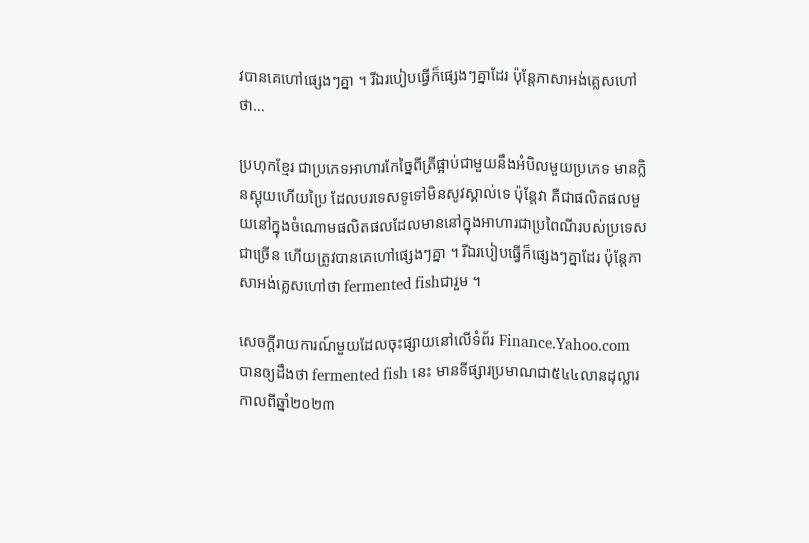វបានគេហៅផ្សេងៗគ្នា ។ រីឯរបៀបធ្វើក៏ផ្សេងៗគ្នាដែរ ប៉ុន្តែភាសាអង់គ្លេសហៅថា…

ប្រហុកខ្មែរ ជាប្រភេទអាហារកែច្នៃពីត្រីផ្អាប់ជាមួយនឹងអំបិលមួយប្រភេទ មានក្លិនស្អុយហើយប្រៃ ដែលបរទេសទូទៅមិនសូវស្គាល់ទេ ប៉ុន្តែវា គឺជាផលិតផលមួយនៅក្នុងចំណោមផលិតផលដែលមាននៅក្នុងអាហារជាប្រពៃណីរបស់ប្រទេសជាច្រើន ហើយត្រូវបានគេហៅផ្សេងៗគ្នា ។ រីឯរបៀបធ្វើក៏ផ្សេងៗគ្នាដែរ ប៉ុន្តែភាសាអង់គ្លេសហៅថា fermented fishជារួម ។

សេចក្តីរាយការណ៍មួយដែលចុះផ្សាយនៅលើទំព័រ Finance.Yahoo.com បានឲ្យដឹងថា fermented fish នេះ មានទីផ្សារប្រមាណជា៥៤៤លានដុល្លារ កាលពីឆ្នាំ២០២៣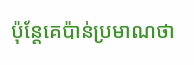ប៉ុន្តែគេប៉ាន់ប្រមាណថា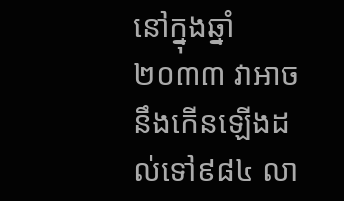នៅក្នុងឆ្នាំ២០៣៣ វាអាចនឹងកើនឡើងដល់ទៅ៩៨៤ លា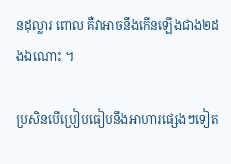នដុល្លារ ពោល គឺវាអាចនឹងកើនឡើងជាង២ដងឯណោះ ។

ប្រសិនបើប្រៀបធៀបនឹងអាហារផ្សេងៗទៀត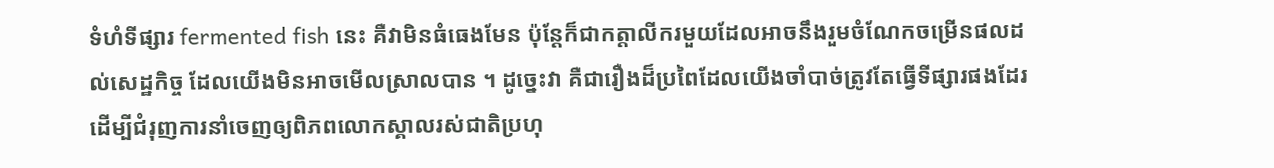ទំហំទីផ្សារ fermented fish នេះ គឺវាមិនធំធេងមែន ប៉ុន្តែក៏ជាកត្តាលីករមួយដែលអាចនឹងរួមចំណែកចម្រើនផលដល់សេដ្ឋកិច្ច ដែលយើងមិនអាចមើលស្រាលបាន ។ ដូច្នេះវា គឺជារឿងដ៏ប្រពៃដែលយើងចាំបាច់ត្រូវតែធ្វើទីផ្សារផងដែរ ដើម្បីជំរុញការនាំចេញឲ្យពិភពលោកស្គាលរស់ជាតិប្រហុ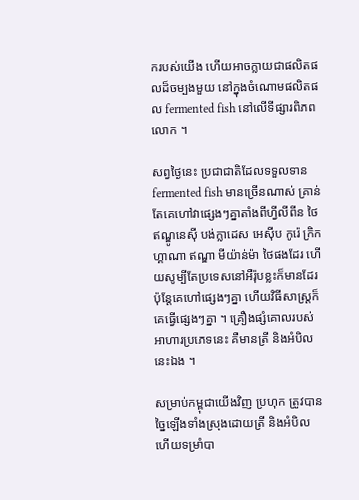ករបស់យើង ហើយអាចក្លាយជាផលិតផលដ៏ចម្បងមួយ នៅក្នុងចំណោមផលិតផល fermented fish នៅលើទីផ្សារពិភពលោក ។

សព្វថ្ងៃនេះ ប្រជាជាតិដែលទទួលទាន fermented fish មានច្រើនណាស់ គ្រាន់តែគេហៅវាផ្សេងៗគ្នាតាំងពីហ្វីលីពីន ថៃ ឥណ្ឌូនេស៊ី បង់ក្លាដេស អេស៊ីប កូរ៉េ ក្រិក ហ្គាណា ឥណ្ឌា មីយ៉ាន់ម៉ា ថៃផងដែរ ហើយសូម្បីតែប្រទេសនៅអឺរ៉ុបខ្លះក៏មានដែរ ប៉ុន្តែគេហៅផ្សេងៗគ្នា ហើយវិធីសាស្ត្រក៏គេធ្វើផ្សេងៗគ្នា ។ គ្រឿងផ្សំគោលរបស់អាហារប្រភេទនេះ គឺមានត្រី និងអំបិលនេះឯង ។

សម្រាប់កម្ពុជាយើងវិញ ប្រហុក ត្រូវបានច្នៃឡើងទាំងស្រុងដោយត្រី និងអំបិល ហើយទម្រាំបា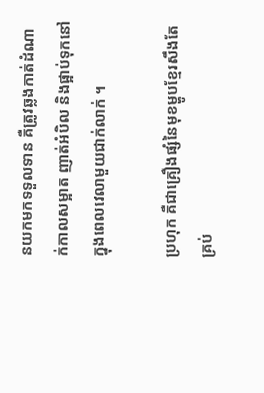នយកមកទទួលទាន គឺត្រូវឆ្លងកាត់ដំណាក់កាលសម្អាត ញាត់អំបិល និងផ្អាប់ទុកនៅក្នុងពេលវេលាមួយជាក់លាក់ ។

ប្រហុក គឺជាគ្រឿងផ្សំនៃមុខម្ហូបខ្មែរសឹងតែគ្រប់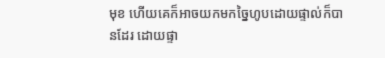មុខ ហើយគេក៏អាចយកមកច្នៃហូបដោយផ្ទាល់ក៏បានដែរ ដោយផ្ទា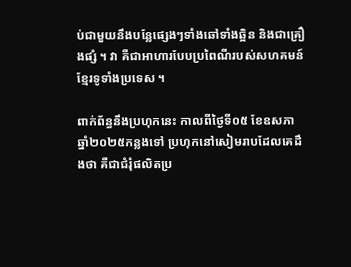ប់ជាមួយនឹងបន្លែផ្សេងៗទាំងឆៅទាំងឆ្អិន និងជាគ្រឿងផ្សំ ។ វា គឺជាអាហារបែបប្រពៃណីរបស់សហគមន៍ខ្មែរទូទាំងប្រទេស ។

ពាក់ព័ន្ធនឹងប្រហុកនេះ កាលពីថ្ងៃទី០៥ ខែឧសភា ឆ្នាំ២០២៥កន្លងទៅ ប្រហុកនៅសៀមរាបដែលគេដឹងថា គឺជាជំរុំផលិតប្រ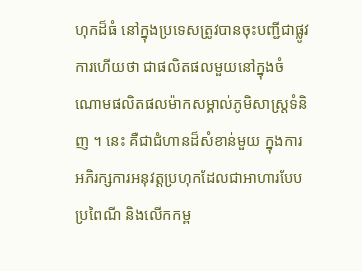ហុកដ៏ធំ នៅក្នុងប្រទេសត្រូវបានចុះបញ្ជីជាផ្លូវការហើយថា ជាផលិតផលមួយនៅក្នុងចំណោមផលិតផលម៉ាកសម្គាល់ភូមិសាស្ត្រទំនិញ ។ នេះ គឺជាជំហានដ៏សំខាន់មួយ ក្នុងការអភិរក្សការអនុវត្តប្រហុកដែលជាអាហារបែបប្រពៃណី និងលើកកម្ព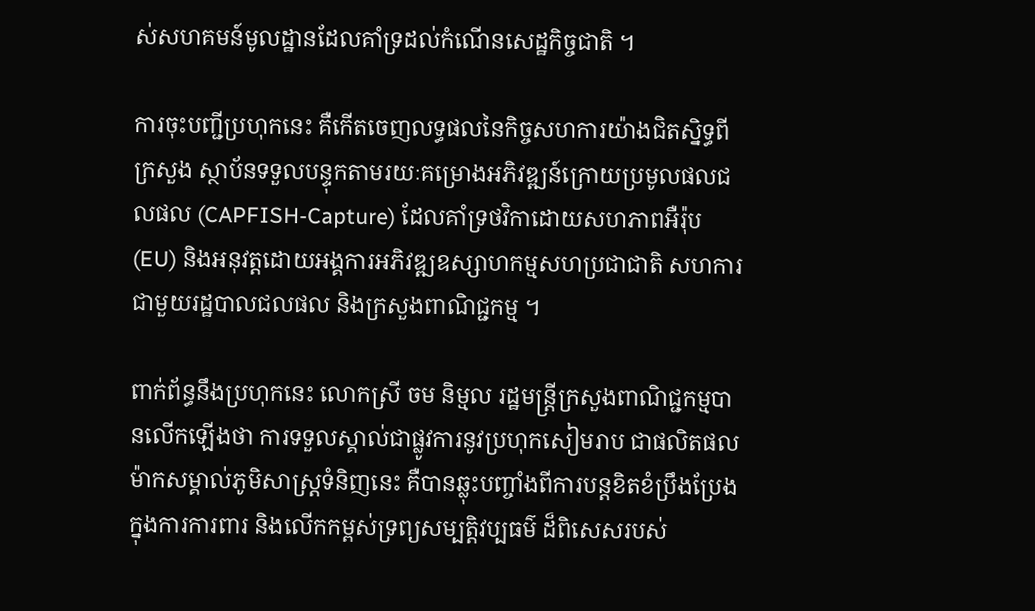ស់សហគមន៍មូលដ្ឋានដែលគាំទ្រដល់កំណើនសេដ្ឋកិច្ចជាតិ ។

ការចុះបញ្ជីប្រហុកនេះ គឺកើតចេញលទ្ធផលនៃកិច្ចសហការយ៉ាងជិតស្និទ្ធពីក្រសួង ស្ថាប័នទទួលបន្ទុកតាមរយៈគម្រោងអភិវឌ្ឍន៍ក្រោយប្រមូលផលជលផល (CAPFISH-Capture) ដែលគាំទ្រថវិកាដោយសហភាពអឺរ៉ុប (EU) និងអនុវត្តដោយអង្គការអភិវឌ្ឍឧស្សាហកម្មសហប្រជាជាតិ សហការជាមួយរដ្ឋបាលជលផល និងក្រសួងពាណិជ្ជកម្ម ។

ពាក់ព័ន្ធនឹងប្រហុកនេះ លោកស្រី ចម និម្មល រដ្ឋមន្ត្រីក្រសួងពាណិជ្ជកម្មបានលើកឡើងថា ការទទួលស្គាល់ជាផ្លូវការនូវប្រហុកសៀមរាប ជាផលិតផលម៉ាកសម្គាល់ភូមិសាស្ត្រទំនិញនេះ គឺបានឆ្លុះបញ្ចាំងពីការបន្តខិតខំប្រឹងប្រែង ក្នុងការការពារ និងលើកកម្ពស់ទ្រព្យសម្បត្តិវប្បធម៌ ដ៏ពិសេសរបស់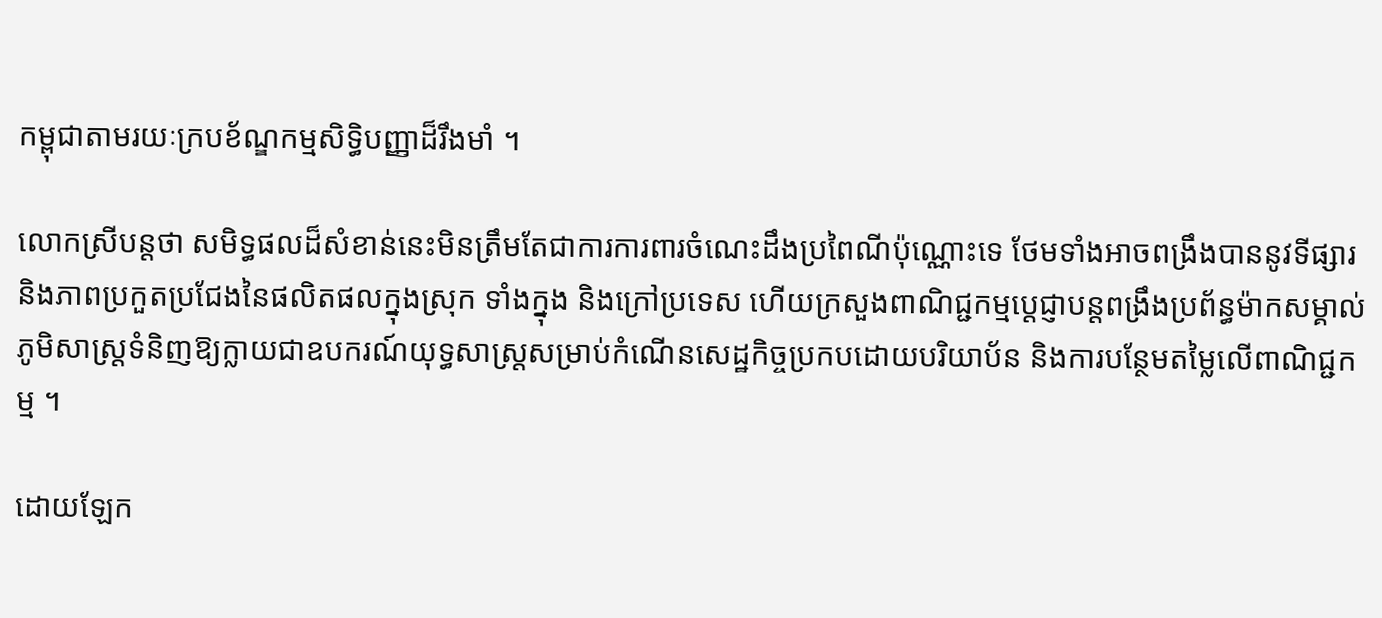កម្ពុជាតាមរយៈក្របខ័ណ្ឌកម្មសិទ្ធិបញ្ញាដ៏រឹងមាំ ។

លោកស្រីបន្តថា សមិទ្ធផលដ៏សំខាន់នេះមិនត្រឹមតែជាការការពារចំណេះដឹងប្រពៃណីប៉ុណ្ណោះទេ ថែមទាំងអាចពង្រឹងបាននូវទីផ្សារ និងភាពប្រកួតប្រជែងនៃផលិតផលក្នុងស្រុក ទាំងក្នុង និងក្រៅប្រទេស ហើយក្រសួងពាណិជ្ជកម្មប្តេជ្ញាបន្តពង្រឹងប្រព័ន្ធម៉ាកសម្គាល់ភូមិសាស្ត្រទំនិញឱ្យក្លាយជាឧបករណ៍យុទ្ធសាស្ត្រសម្រាប់កំណើនសេដ្ឋកិច្ចប្រកបដោយបរិយាប័ន និងការបន្ថែមតម្លៃលើពាណិជ្ជកម្ម ។

ដោយឡែក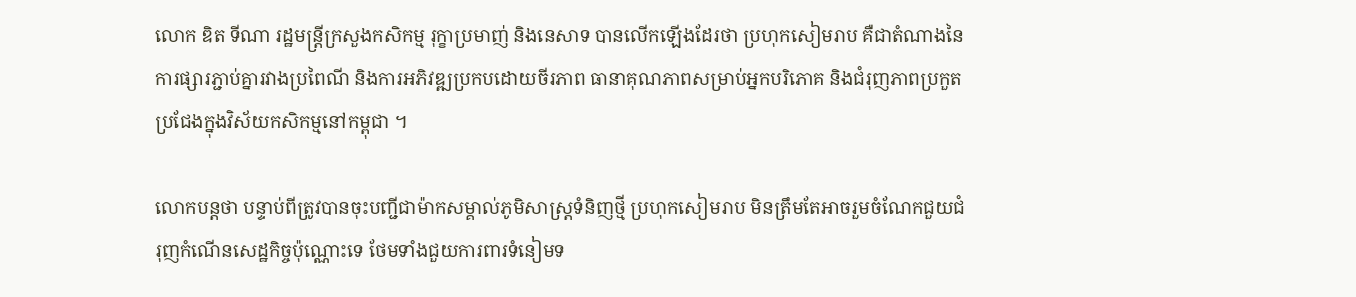លោក ឌិត ទីណា រដ្ឋមន្ដ្រីក្រសួងកសិកម្ម រុក្ខាប្រមាញ់ និងនេសាទ បានលើកឡើងដែរថា ប្រហុកសៀមរាប គឺជាតំណាងនៃការផ្សារភ្ជាប់គ្នារវាងប្រពៃណី និងការអភិវឌ្ឍប្រកបដោយចីរភាព ធានាគុណភាពសម្រាប់អ្នកបរិភោគ និងជំរុញភាពប្រកួតប្រជែងក្នុងវិស័យកសិកម្មនៅកម្ពុជា ។

លោកបន្តថា បន្ទាប់ពីត្រូវបានចុះបញ្ជីជាម៉ាកសម្គាល់ភូមិសាស្ត្រទំនិញថ្មី ប្រហុកសៀមរាប មិនត្រឹមតែអាចរួមចំណែកជួយជំរុញកំណើនសេដ្ឋកិច្ចប៉ុណ្ណោះទេ ថែមទាំងជួយការពារទំនៀមទ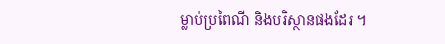ម្លាប់ប្រពៃណី និងបរិស្ថានផងដែរ ។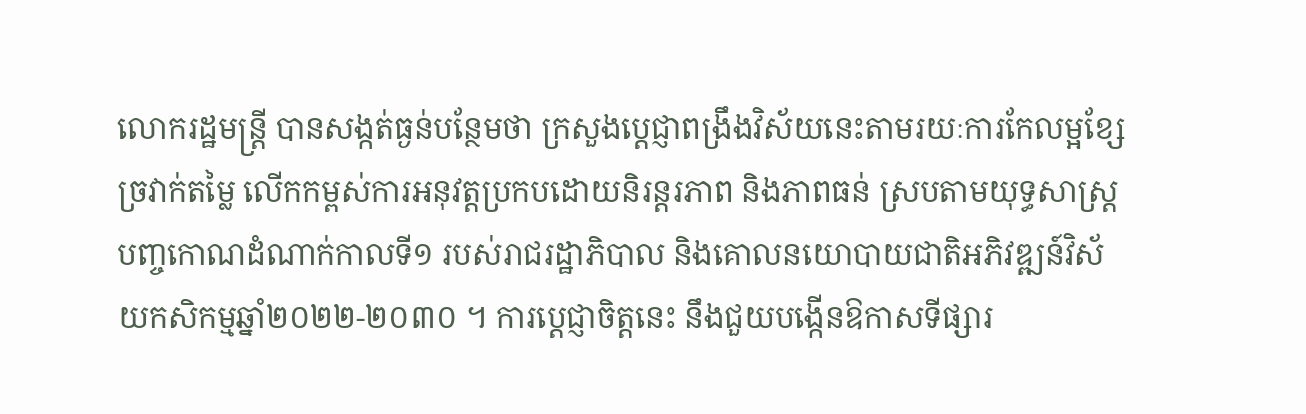លោករដ្ឋមន្ត្រី បានសង្កត់ធ្ងន់បន្ថែមថា ក្រសួងប្តេជ្ញាពង្រឹងវិស័យនេះតាមរយៈការកែលម្អខ្សែច្រវាក់តម្លៃ លើកកម្ពស់ការអនុវត្តប្រកបដោយនិរន្តរភាព និងភាពធន់ ស្របតាមយុទ្ធសាស្ត្របញ្ចកោណដំណាក់កាលទី១ របស់រាជរដ្ឋាភិបាល និងគោលនយោបាយជាតិអភិវឌ្ឍន៍វិស័យកសិកម្មឆ្នាំ២០២២-២០៣០ ។ ការប្តេជ្ញាចិត្តនេះ នឹងជួយបង្កើនឱកាសទីផ្សារ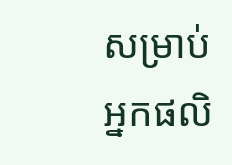សម្រាប់អ្នកផលិ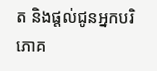ត និងផ្តល់ជូនអ្នកបរិភោគ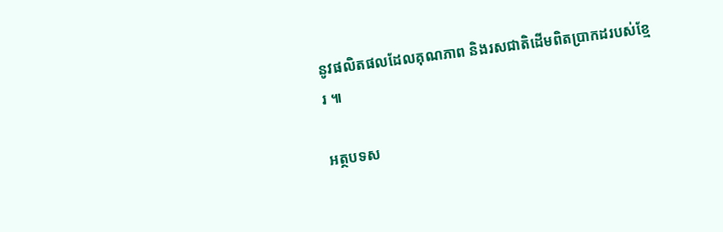នូវផលិតផលដែលគុណភាព និងរសជាតិដើមពិតប្រាកដរបស់ខ្មែរ ៕

អត្ថបទស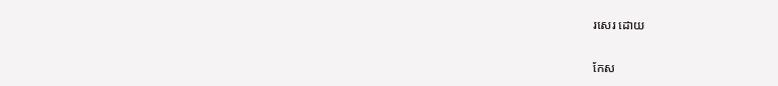រសេរ ដោយ

កែស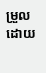ម្រួលដោយ